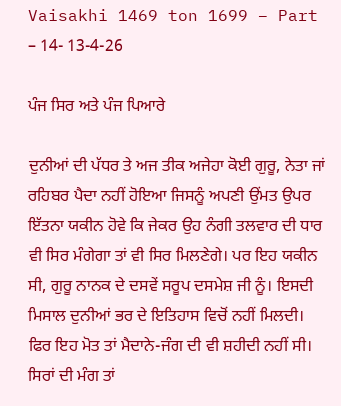Vaisakhi 1469 ton 1699 – Part – 14- 13-4-26

ਪੰਜ ਸਿਰ ਅਤੇ ਪੰਜ ਪਿਆਰੇ

ਦੁਨੀਆਂ ਦੀ ਪੱਧਰ ਤੇ ਅਜ ਤੀਕ ਅਜੇਹਾ ਕੋਈ ਗੁਰੂ, ਨੇਤਾ ਜਾਂ ਰਹਿਬਰ ਪੈਦਾ ਨਹੀਂ ਹੋਇਆ ਜਿਸਨੂੰ ਅਪਣੀ ਉਂਮਤ ਉਪਰ ਇੱਤਨਾ ਯਕੀਨ ਹੋਵੇ ਕਿ ਜੇਕਰ ਉਹ ਨੰਗੀ ਤਲਵਾਰ ਦੀ ਧਾਰ ਵੀ ਸਿਰ ਮੰਗੇਗਾ ਤਾਂ ਵੀ ਸਿਰ ਮਿਲਣੇਗੇ। ਪਰ ਇਹ ਯਕੀਨ ਸੀ, ਗੁਰੂ ਨਾਨਕ ਦੇ ਦਸਵੇਂ ਸਰੂਪ ਦਸਮੇਸ਼ ਜੀ ਨੂੰ। ਇਸਦੀ ਮਿਸਾਲ ਦੁਨੀਆਂ ਭਰ ਦੇ ਇਤਿਹਾਸ ਵਿਚੋਂ ਨਹੀਂ ਮਿਲਦੀ। ਫਿਰ ਇਹ ਮੋਤ ਤਾਂ ਮੈਦਾਨੇ-ਜੰਗ ਦੀ ਵੀ ਸ਼ਹੀਦੀ ਨਹੀਂ ਸੀ। ਸਿਰਾਂ ਦੀ ਮੰਗ ਤਾਂ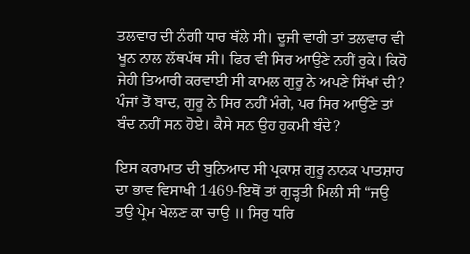ਤਲਵਾਰ ਦੀ ਨੰਗੀ ਧਾਰ ਥੱਲੇ ਸੀ। ਦੂਜੀ ਵਾਰੀ ਤਾਂ ਤਲਵਾਰ ਵੀ ਖੂਨ ਨਾਲ ਲੱਥਪੱਥ ਸੀ। ਫਿਰ ਵੀ ਸਿਰ ਆਉਣੇ ਨਹੀਂ ਰੁਕੇ। ਕਿਹੋ ਜੇਹੀ ਤਿਆਰੀ ਕਰਵਾਈ ਸੀ ਕਾਮਲ ਗੁਰੂ ਨੇ ਅਪਣੇ ਸਿੱਖਾਂ ਦੀ? ਪੰਜਾਂ ਤੋਂ ਬਾਦ, ਗੁਰੂ ਨੇ ਸਿਰ ਨਹੀਂ ਮੰਗੇ, ਪਰ ਸਿਰ ਆਉੱਣੇ ਤਾਂ ਬੰਦ ਨਹੀਂ ਸਨ ਹੋਏ। ਕੈਸੇ ਸਨ ਉਹ ਹੁਕਮੀ ਬੰਦੇ?

ਇਸ ਕਰਾਮਾਤ ਦੀ ਬੁਨਿਆਦ ਸੀ ਪ੍ਰਕਾਸ਼ ਗੁਰੂ ਨਾਨਕ ਪਾਤਸ਼ਾਹ ਦਾ ਭਾਵ ਵਿਸਾਖੀ 1469-ਇਥੋਂ ਤਾਂ ਗੁੜ੍ਹਤੀ ਮਿਲੀ ਸੀ “ਜਉ ਤਉ ਪ੍ਰੇਮ ਖੇਲਣ ਕਾ ਚਾਉ ॥ ਸਿਰੁ ਧਰਿ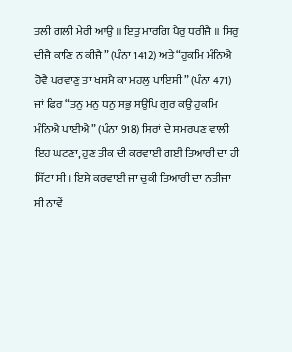ਤਲੀ ਗਲੀ ਮੇਰੀ ਆਉ ॥ ਇਤੁ ਮਾਰਗਿ ਪੈਰੁ ਧਰੀਜੈ ॥ ਸਿਰੁ ਦੀਜੈ ਕਾਣਿ ਨ ਕੀਜੈ” (ਪੰਨਾ 1412) ਅਤੇ “ਹੁਕਮਿ ਮੰਨਿਐ ਹੋਵੈ ਪਰਵਾਣੁ ਤਾ ਖਸਮੈ ਕਾ ਮਹਲੁ ਪਾਇਸੀ” (ਪੰਨਾ 471) ਜਾਂ ਫਿਰ “ਤਨੁ ਮਨੁ ਧਨੁ ਸਭੁ ਸਉਪਿ ਗੁਰ ਕਉ ਹੁਕਮਿ ਮੰਨਿਐ ਪਾਈਐ” (ਪੰਨਾ 918) ਸਿਰਾਂ ਦੇ ਸਮਰਪਣ ਵਾਲੀ ਇਹ ਘਟਣਾ, ਹੁਣ ਤੀਕ ਦੀ ਕਰਵਾਈ ਗਈ ਤਿਆਰੀ ਦਾ ਹੀ ਸਿੱਟਾ ਸੀ। ਇਸੇ ਕਰਵਾਈ ਜਾ ਚੁਕੀ ਤਿਆਰੀ ਦਾ ਨਤੀਜਾ ਸੀ ਨਾਵੇਂ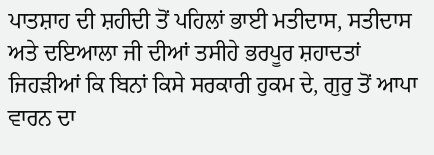ਪਾਤਸ਼ਾਹ ਦੀ ਸ਼ਹੀਦੀ ਤੋਂ ਪਹਿਲਾਂ ਭਾਈ ਮਤੀਦਾਸ, ਸਤੀਦਾਸ ਅਤੇ ਦਇਆਲਾ ਜੀ ਦੀਆਂ ਤਸੀਹੇ ਭਰਪੂਰ ਸ਼ਹਾਦਤਾਂ ਜਿਹੜੀਆਂ ਕਿ ਬਿਨਾਂ ਕਿਸੇ ਸਰਕਾਰੀ ਹੁਕਮ ਦੇ, ਗੁਰੁ ਤੋਂ ਆਪਾ ਵਾਰਨ ਦਾ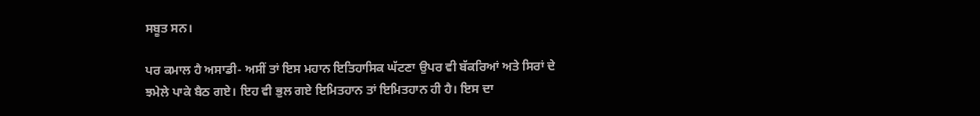ਸਬੂਤ ਸਨ।

ਪਰ ਕਮਾਲ ਹੈ ਅਸਾਡੀ- ਅਸੀਂ ਤਾਂ ਇਸ ਮਹਾਨ ਇਤਿਹਾਸਿਕ ਘੱਟਣਾ ਉਪਰ ਵੀ ਬੱਕਰਿਆਂ ਅਤੇ ਸਿਰਾਂ ਦੇ ਝਮੇਲੇ ਪਾਕੇ ਬੈਠ ਗਏ। ਇਹ ਵੀ ਭੁਲ ਗਏ ਇਮਿਤਹਾਨ ਤਾਂ ਇਮਿਤਹਾਨ ਹੀ ਹੈ। ਇਸ ਦਾ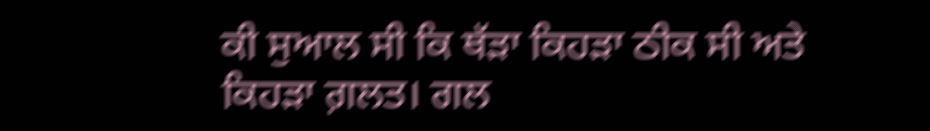ਕੀ ਸੁਆਲ ਸੀ ਕਿ ਥੱੜਾ ਕਿਹੜਾ ਠੀਕ ਸੀ ਅਤੇ ਕਿਹੜਾ ਗ਼ਲਤ। ਗਲ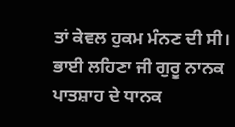ਤਾਂ ਕੇਵਲ ਹੁਕਮ ਮੰਨਣ ਦੀ ਸੀ। ਭਾਈ ਲਹਿਣਾ ਜੀ ਗੁਰੂ ਨਾਨਕ ਪਾਤਸ਼ਾਹ ਦੇ ਧਾਨਕ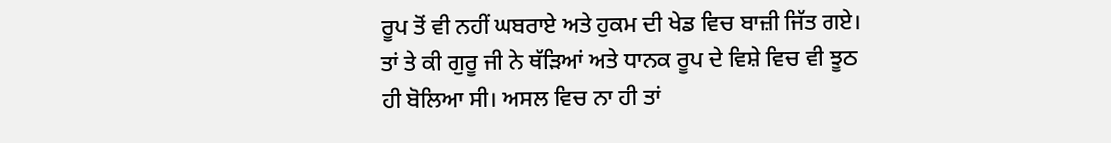ਰੂਪ ਤੋਂ ਵੀ ਨਹੀਂ ਘਬਰਾਏ ਅਤੇ ਹੁਕਮ ਦੀ ਖੇਡ ਵਿਚ ਬਾਜ਼ੀ ਜਿੱਤ ਗਏ। ਤਾਂ ਤੇ ਕੀ ਗੁਰੂ ਜੀ ਨੇ ਥੱੜਿਆਂ ਅਤੇ ਧਾਨਕ ਰੂਪ ਦੇ ਵਿਸ਼ੇ ਵਿਚ ਵੀ ਝੂਠ ਹੀ ਬੋਲਿਆ ਸੀ। ਅਸਲ ਵਿਚ ਨਾ ਹੀ ਤਾਂ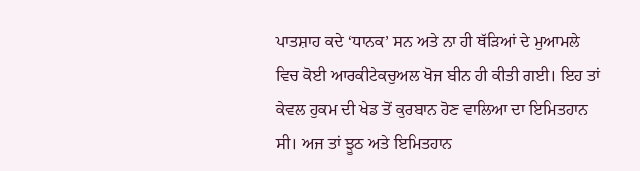ਪਾਤਸ਼ਾਹ ਕਦੇ ‘ਧਾਨਕ’ ਸਨ ਅਤੇ ਨਾ ਹੀ ਥੱੜਿਆਂ ਦੇ ਮੁਆਮਲੇ ਵਿਚ ਕੋਈ ਆਰਕੀਟੇਕਚੁਅਲ ਖੋਜ ਬੀਨ ਹੀ ਕੀਤੀ ਗਈ। ਇਹ ਤਾਂ ਕੇਵਲ ਹੁਕਮ ਦੀ ਖੇਡ ਤੋਂ ਕੁਰਬਾਨ ਹੋਣ ਵਾਲਿਆ ਦਾ ਇਮਿਤਹਾਨ ਸੀ। ਅਜ ਤਾਂ ਝੂਠ ਅਤੇ ਇਮਿਤਹਾਨ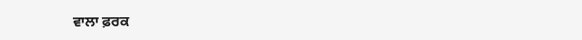ਵਾਲਾ ਫ਼ਰਕ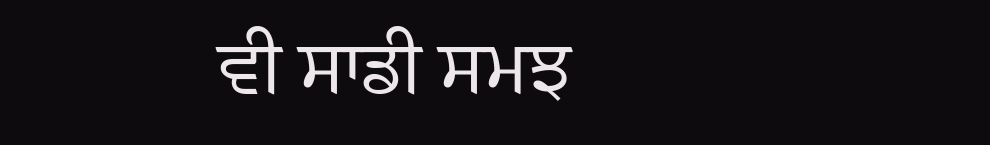ਵੀ ਸਾਡੀ ਸਮਝ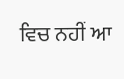ਵਿਚ ਨਹੀਂ ਆ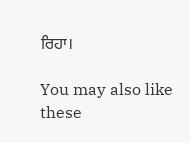ਰਿਹਾ।

You may also like these